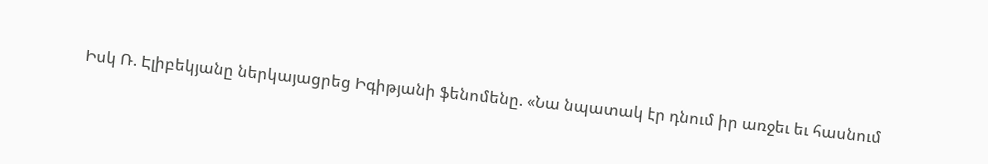Իսկ Ռ. Էլիբեկյանը ներկայացրեց Իգիթյանի ֆենոմենը. «Նա նպատակ էր դնում իր առջեւ եւ հասնում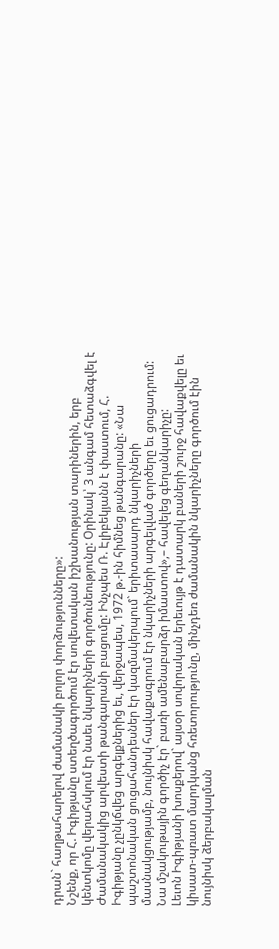դրան` հաղթահարելով ժամանակի բոլոր փորձությունները»:
Նշենք, որ Հ. Իգիթյանը ստեղծագործում էր սովետական իշխանության տարիներին, երբ կենտկոմը վերահսկում էր նաեւ նկարիչների գործունեությունը: Օրինակ՝ 3 անգամ հետաձգվել է Ժամանակակից արվեստի թանգարանի բացումը: Ինչպես Ռ. Էլիբեկյանն է փաստում, Հ. Իգիթյանը չընկճվեց արգելքներից եւ, վերջապես, 1972 թ.-ին հիմնեց թանգարանը: «Նա պաշտոնական ցուցահանդեսներ էր կազմակերպում` երիտասարդ նկարիչների մասնակցությամբ, նույնիսկ հավաքագրում էր նկարիչների արգելված գործերը եւ ցուցադրում: Նա մշակութային գործիչ էր` բառի ամենաբարձր իմաստով»,– հավելեց գեղանկարիչը:
Լեւոն Իգիթյանի խոսքերով` այսօր սովորական երեւույթ է դատարկ բաների շուրջ հավաքվելը եւ կիսատ-պռատ մարդկանց հռետորությունը, մինչդեռ ժամանակին նկարիչները գործում էին նույնիսկ ձերբակալման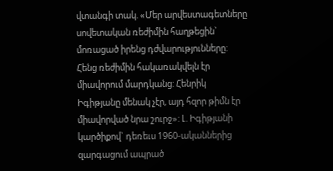վտանգի տակ. «Մեր արվեստագետները սովետական ռեժիմին հաղթեցին` մոռացած իրենց դժվարությունները: Հենց ռեժիմին հակառակվելն էր միավորում մարդկանց: Հենրիկ Իգիթյանը մենակ չէր, այդ հզոր թիմն էր միավորված նրա շուրջ»: Լ. Իգիթյանի կարծիքով` դեռեւս 1960-ականներից զարգացում ապրած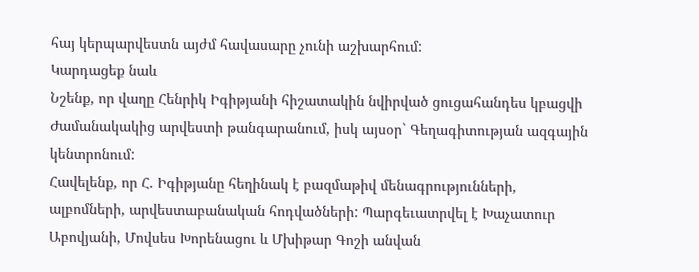հայ կերպարվեստն այժմ հավասարը չունի աշխարհում:
Կարդացեք նաև
Նշենք, որ վաղը Հենրիկ Իգիթյանի հիշատակին նվիրված ցուցահանդես կբացվի Ժամանակակից արվեստի թանգարանում, իսկ այսօր` Գեղագիտության ազգային կենտրոնում:
Հավելենք, որ Հ. Իգիթյանը հեղինակ է բազմաթիվ մենագրությունների, ալբոմների, արվեստաբանական հոդվածների: Պարգեւատրվել է Խաչատուր Աբովյանի, Մովսես Խորենացու և Մխիթար Գոշի անվան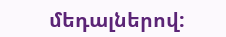մեդալներով: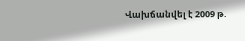Վախճանվել է 2009 թ.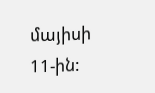մայիսի 11-ին: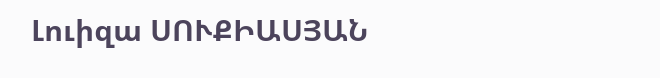Լուիզա ՍՈՒՔԻԱՍՅԱՆ